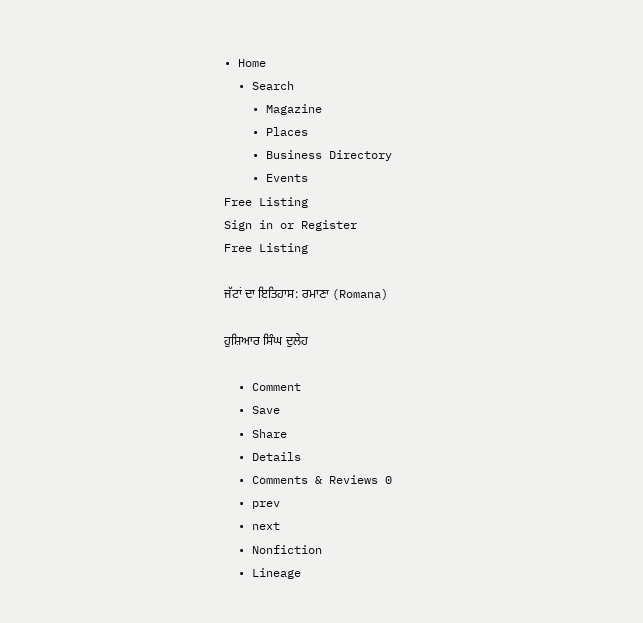• Home
  • Search
    • Magazine
    • Places
    • Business Directory
    • Events
Free Listing
Sign in or Register
Free Listing

ਜੱਟਾਂ ਦਾ ਇਤਿਹਾਸ: ਰਮਾਣਾ (Romana)

ਹੁਸ਼ਿਆਰ ਸਿੰਘ ਦੁਲੇਹ

  • Comment
  • Save
  • Share
  • Details
  • Comments & Reviews 0
  • prev
  • next
  • Nonfiction
  • Lineage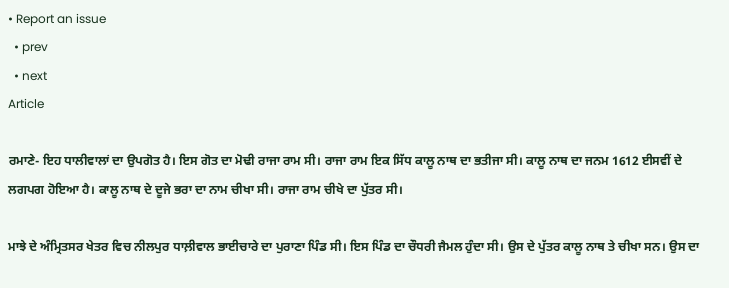• Report an issue
  • prev
  • next
Article

ਰਮਾਣੇ- ਇਹ ਧਾਲੀਵਾਲਾਂ ਦਾ ਉਪਗੋਤ ਹੈ। ਇਸ ਗੋਤ ਦਾ ਮੋਢੀ ਰਾਜਾ ਰਾਮ ਸੀ। ਰਾਜਾ ਰਾਮ ਇਕ ਸਿੱਧ ਕਾਲੂ ਨਾਥ ਦਾ ਭਤੀਜਾ ਸੀ। ਕਾਲੂ ਨਾਥ ਦਾ ਜਨਮ 1612 ਈਸਵੀਂ ਦੇ ਲਗਪਗ ਹੋਇਆ ਹੈ। ਕਾਲੂ ਨਾਥ ਦੇ ਦੂਜੇ ਭਰਾ ਦਾ ਨਾਮ ਚੀਖਾ ਸੀ। ਰਾਜਾ ਰਾਮ ਚੀਖੇ ਦਾ ਪੁੱਤਰ ਸੀ।

ਮਾਝੇ ਦੇ ਅੰਮ੍ਰਿਤਸਰ ਖੇਤਰ ਵਿਚ ਨੀਲਪੁਰ ਧਾਲ਼ੀਵਾਲ ਭਾਈਚਾਰੇ ਦਾ ਪੁਰਾਣਾ ਪਿੰਡ ਸੀ। ਇਸ ਪਿੰਡ ਦਾ ਚੌਧਰੀ ਜੈਮਲ ਹੁੰਦਾ ਸੀ। ਉਸ ਦੇ ਪੁੱਤਰ ਕਾਲੂ ਨਾਥ ਤੇ ਚੀਖਾ ਸਨ। ਉਸ ਦਾ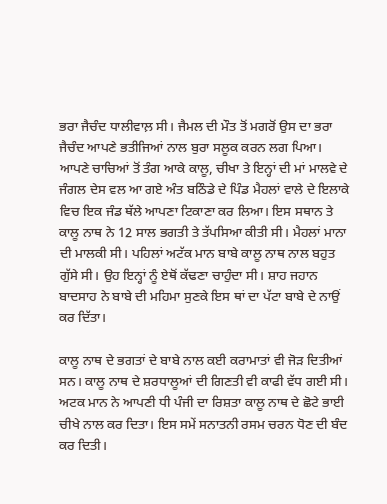ਭਰਾ ਜੈਚੰਦ ਧਾਲੀਵਾਲ਼ ਸੀ। ਜੈਮਲ ਦੀ ਮੌਤ ਤੋਂ ਮਗਰੋਂ ਉਸ ਦਾ ਭਰਾ ਜੈਚੰਦ ਆਪਣੇ ਭਤੀਜਿਆਂ ਨਾਲ ਬੁਰਾ ਸਲੂਕ ਕਰਨ ਲਗ ਪਿਆ। ਆਪਣੇ ਚਾਚਿਆਂ ਤੋਂ ਤੰਗ ਆਕੇ ਕਾਲੂ, ਚੀਖਾ ਤੇ ਇਨ੍ਹਾਂ ਦੀ ਮਾਂ ਮਾਲਵੇ ਦੇ ਜੰਗਲ ਦੇਸ ਵਲ ਆ ਗਏ ਅੰਤ ਬਠਿੰਡੇ ਦੇ ਪਿੰਡ ਮੈਹਲਾਂ ਵਾਲੇ ਦੇ ਇਲਾਕੇ ਵਿਚ ਇਕ ਜੰਡ ਥੱਲੇ ਆਪਣਾ ਟਿਕਾਣਾ ਕਰ ਲਿਆ। ਇਸ ਸਥਾਨ ਤੇ ਕਾਲੂ ਨਾਥ ਨੇ 12 ਸਾਲ ਭਗਤੀ ਤੇ ਤੱਪਸਿਆ ਕੀਤੀ ਸੀ। ਮੈਹਲਾਂ ਮਾਨਾ ਦੀ ਮਾਲਕੀ ਸੀ। ਪਹਿਲਾਂ ਅਟੱਕ ਮਾਨ ਬਾਬੇ ਕਾਲੂ ਨਾਥ ਨਾਲ ਬਹੁਤ ਗੁੱਸੇ ਸੀ। ਉਹ ਇਨ੍ਹਾਂ ਨੂੰ ਏਥੋਂ ਕੱਢਣਾ ਚਾਹੁੰਦਾ ਸੀ। ਸ਼ਾਹ ਜਹਾਨ ਬਾਦਸਾਹ ਨੇ ਬਾਬੇ ਦੀ ਮਹਿਮਾ ਸੁਣਕੇ ਇਸ ਥਾਂ ਦਾ ਪੱਟਾ ਬਾਬੇ ਦੇ ਨਾਉਂ ਕਰ ਦਿੱਤਾ।

ਕਾਲੂ ਨਾਥ ਦੇ ਭਗਤਾਂ ਦੇ ਬਾਬੇ ਨਾਲ ਕਈ ਕਰਾਮਾਤਾਂ ਵੀ ਜੋੜ ਦਿਤੀਆਂ ਸਨ। ਕਾਲੂ ਨਾਥ ਦੇ ਸ਼ਰਧਾਲੂਆਂ ਦੀ ਗਿਣਤੀ ਵੀ ਕਾਫੀ ਵੱਧ ਗਈ ਸੀ। ਅਟਕ ਮਾਨ ਨੇ ਆਪਣੀ ਧੀ ਪੰਜੀ ਦਾ ਰਿਸ਼ਤਾ ਕਾਲੂ ਨਾਥ ਦੇ ਛੋਟੇ ਭਾਈ ਚੀਖੇ ਨਾਲ ਕਰ ਦਿਤਾ। ਇਸ ਸਮੇਂ ਸਨਾਤਨੀ ਰਸਮ ਚਰਨ ਧੋਣ ਦੀ ਬੰਦ ਕਰ ਦਿਤੀ।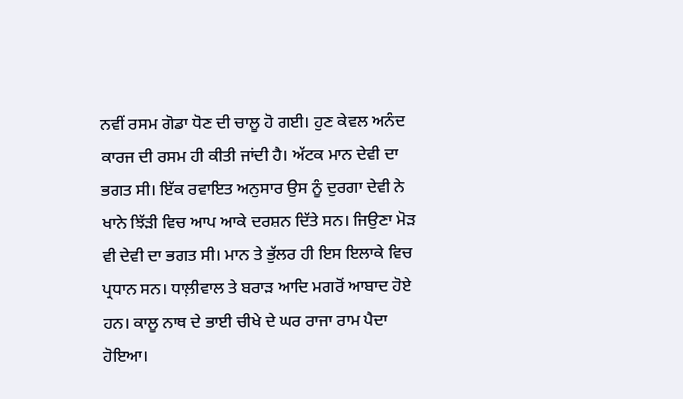ਨਵੀਂ ਰਸਮ ਗੋਡਾ ਧੋਣ ਦੀ ਚਾਲੂ ਹੋ ਗਈ। ਹੁਣ ਕੇਵਲ ਅਨੰਦ ਕਾਰਜ ਦੀ ਰਸਮ ਹੀ ਕੀਤੀ ਜਾਂਦੀ ਹੈ। ਅੱਟਕ ਮਾਨ ਦੇਵੀ ਦਾ ਭਗਤ ਸੀ। ਇੱਕ ਰਵਾਇਤ ਅਨੁਸਾਰ ਉਸ ਨੂੰ ਦੁਰਗਾ ਦੇਵੀ ਨੇ ਖਾਨੇ ਝਿੱੜੀ ਵਿਚ ਆਪ ਆਕੇ ਦਰਸ਼ਨ ਦਿੱਤੇ ਸਨ। ਜਿਉਣਾ ਮੋੜ ਵੀ ਦੇਵੀ ਦਾ ਭਗਤ ਸੀ। ਮਾਨ ਤੇ ਭੁੱਲਰ ਹੀ ਇਸ ਇਲਾਕੇ ਵਿਚ ਪ੍ਰਧਾਨ ਸਨ। ਧਾਲ਼ੀਵਾਲ ਤੇ ਬਰਾੜ ਆਦਿ ਮਗਰੋਂ ਆਬਾਦ ਹੋਏ ਹਨ। ਕਾਲੂ ਨਾਥ ਦੇ ਭਾਈ ਚੀਖੇ ਦੇ ਘਰ ਰਾਜਾ ਰਾਮ ਪੈਦਾ ਹੋਇਆ।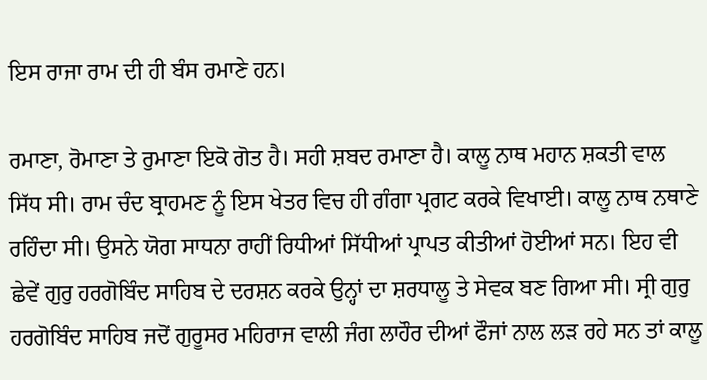ਇਸ ਰਾਜਾ ਰਾਮ ਦੀ ਹੀ ਬੰਸ ਰਮਾਣੇ ਹਨ।

ਰਮਾਣਾ, ਰੋਮਾਣਾ ਤੇ ਰੁਮਾਣਾ ਇਕੋ ਗੋਤ ਹੈ। ਸਹੀ ਸ਼ਬਦ ਰਮਾਣਾ ਹੈ। ਕਾਲੂ ਨਾਥ ਮਹਾਨ ਸ਼ਕਤੀ ਵਾਲ ਸਿੱਧ ਸੀ। ਰਾਮ ਚੰਦ ਬ੍ਰਾਹਮਣ ਨੂੰ ਇਸ ਖੇਤਰ ਵਿਚ ਹੀ ਗੰਗਾ ਪ੍ਰਗਟ ਕਰਕੇ ਵਿਖਾਈ। ਕਾਲੂ ਨਾਥ ਨਥਾਣੇ ਰਹਿੰਦਾ ਸੀ। ਉਸਨੇ ਯੋਗ ਸਾਧਨਾ ਰਾਹੀਂ ਰਿਧੀਆਂ ਸਿੱਧੀਆਂ ਪ੍ਰਾਪਤ ਕੀਤੀਆਂ ਹੋਈਆਂ ਸਨ। ਇਹ ਵੀ ਛੇਵੇਂ ਗੁਰੁ ਹਰਗੋਬਿੰਦ ਸਾਹਿਬ ਦੇ ਦਰਸ਼ਨ ਕਰਕੇ ਉਨ੍ਹਾਂ ਦਾ ਸ਼ਰਧਾਲੂ ਤੇ ਸੇਵਕ ਬਣ ਗਿਆ ਸੀ। ਸ੍ਰੀ ਗੁਰੁ ਹਰਗੋਬਿੰਦ ਸਾਹਿਬ ਜਦੋਂ ਗੁਰੂਸਰ ਮਹਿਰਾਜ ਵਾਲੀ ਜੰਗ ਲਾਹੌਰ ਦੀਆਂ ਫੌਜਾਂ ਨਾਲ ਲੜ ਰਹੇ ਸਨ ਤਾਂ ਕਾਲੂ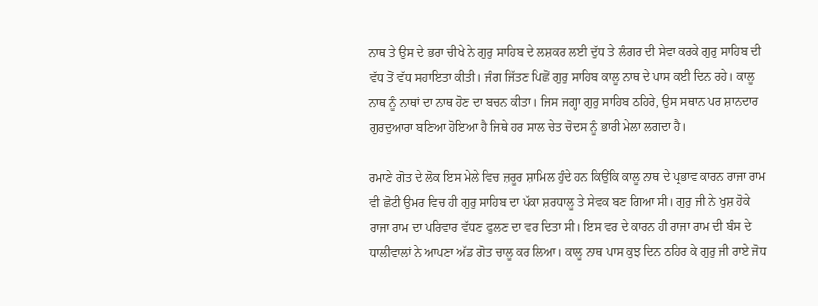ਨਾਥ ਤੇ ਉਸ ਦੇ ਭਰਾ ਚੀਖੇ ਨੇ ਗੁਰੁ ਸਾਹਿਬ ਦੇ ਲਸ਼ਕਰ ਲਈ ਦੁੱਧ ਤੇ ਲੰਗਰ ਦੀ ਸੇਵਾ ਕਰਕੇ ਗੁਰੁ ਸਾਹਿਬ ਦੀ ਵੱਧ ਤੋਂ ਵੱਧ ਸਹਾਇਤਾ ਕੀਤੀ। ਜੰਗ ਜਿੱਤਣ ਪਿਛੋਂ ਗੁਰੁ ਸਾਹਿਬ ਕਾਲੂ ਨਾਥ ਦੇ ਪਾਸ ਕਈ ਦਿਨ ਰਹੇ। ਕਾਲੂ ਨਾਥ ਨੂੰ ਨਾਥਾਂ ਦਾ ਨਾਥ ਹੋਣ ਦਾ ਬਚਨ ਕੀਤਾ। ਜਿਸ ਜਗ੍ਹਾ ਗੁਰੁ ਸਾਹਿਬ ਠਹਿਰੇ, ਉਸ ਸਥਾਨ ਪਰ ਸ਼ਾਨਦਾਰ ਗੁਰਦੁਆਰਾ ਬਣਿਆ ਹੋਇਆ ਹੈ ਜਿਥੇ ਹਰ ਸਾਲ ਚੇਤ ਚੋਦਸ ਨੂੰ ਭਾਰੀ ਮੇਲਾ ਲਗਦਾ ਹੈ।

ਰਮਾਣੇ ਗੋਤ ਦੇ ਲੋਕ ਇਸ ਮੇਲੇ ਵਿਚ ਜ਼ਰੂਰ ਸ਼ਾਮਿਲ ਹੁੰਦੇ ਹਨ ਕਿਉਂਕਿ ਕਾਲੂ ਨਾਥ ਦੇ ਪ੍ਰਭਾਵ ਕਾਰਨ ਰਾਜਾ ਰਾਮ ਵੀ ਛੋਟੀ ਉਮਰ ਵਿਚ ਹੀ ਗੁਰੁ ਸਾਹਿਬ ਦਾ ਪੱਕਾ ਸ਼ਰਧਾਲੂ ਤੇ ਸੇਵਕ ਬਣ ਗਿਆ ਸੀ। ਗੁਰੁ ਜੀ ਨੇ ਖੁਸ਼ ਹੋਕੇ ਰਾਜਾ ਰਾਮ ਦਾ ਪਰਿਵਾਰ ਵੱਧਣ ਫੁਲਣ ਦਾ ਵਰ ਦਿਤਾ ਸੀ। ਇਸ ਵਰ ਦੇ ਕਾਰਨ ਹੀ ਰਾਜਾ ਰਾਮ ਦੀ ਬੰਸ ਦੇ ਧਾਲੀਵਾਲਾਂ ਨੇ ਆਪਣਾ ਅੱਡ ਗੋਤ ਚਾਲੂ ਕਰ ਲਿਆ। ਕਾਲੂ ਨਾਥ ਪਾਸ ਕੁਝ ਦਿਨ ਠਹਿਰ ਕੇ ਗੁਰੁ ਜੀ ਰਾਏ ਜੋਧ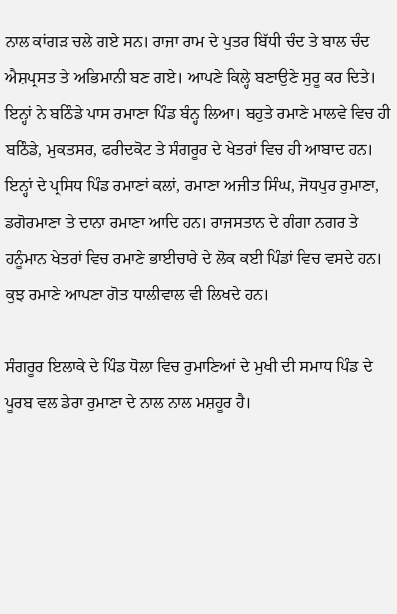ਨਾਲ ਕਾਂਗੜ ਚਲੇ ਗਏ ਸਨ। ਰਾਜਾ ਰਾਮ ਦੇ ਪੁਤਰ ਬਿੱਧੀ ਚੰਦ ਤੇ ਬਾਲ ਚੰਦ ਐਸ਼ਪ੍ਰਸਤ ਤੇ ਅਭਿਮਾਨੀ ਬਣ ਗਏ। ਆਪਣੇ ਕਿਲ੍ਹੇ ਬਣਾਉਣੇ ਸੁਰੂ ਕਰ ਦਿਤੇ। ਇਨ੍ਹਾਂ ਨੇ ਬਠਿੰਡੇ ਪਾਸ ਰਮਾਣਾ ਪਿੰਡ ਬੰਨ੍ਹ ਲਿਆ। ਬਹੁਤੇ ਰਮਾਣੇ ਮਾਲਵੇ ਵਿਚ ਹੀ ਬਠਿੰਡੇ, ਮੁਕਤਸਰ, ਫਰੀਦਕੋਟ ਤੇ ਸੰਗਰੂਰ ਦੇ ਖੇਤਰਾਂ ਵਿਚ ਹੀ ਆਬਾਦ ਹਨ। ਇਨ੍ਹਾਂ ਦੇ ਪ੍ਰਸਿਧ ਪਿੰਡ ਰਮਾਣਾਂ ਕਲਾਂ, ਰਮਾਣਾ ਅਜੀਤ ਸਿੰਘ, ਜੋਧਪੁਰ ਰੁਮਾਣਾ, ਡਗੋਰਮਾਣਾ ਤੇ ਦਾਨਾ ਰਮਾਣਾ ਆਦਿ ਹਨ। ਰਾਜਸਤਾਨ ਦੇ ਗੰਗਾ ਨਗਰ ਤੇ ਹਨੂੰਮਾਨ ਖੇਤਰਾਂ ਵਿਚ ਰਮਾਣੇ ਭਾਈਚਾਰੇ ਦੇ ਲੋਕ ਕਈ ਪਿੰਡਾਂ ਵਿਚ ਵਸਦੇ ਹਨ। ਕੁਝ ਰਮਾਣੇ ਆਪਣਾ ਗੋਤ ਧਾਲੀਵਾਲ ਵੀ ਲਿਖਦੇ ਹਨ।

ਸੰਗਰੂਰ ਇਲਾਕੇ ਦੇ ਪਿੰਡ ਧੋਲਾ ਵਿਚ ਰੁਮਾਣਿਆਂ ਦੇ ਮੁਖੀ ਦੀ ਸਮਾਧ ਪਿੰਡ ਦੇ ਪੂਰਬ ਵਲ ਡੇਰਾ ਰੁਮਾਣਾ ਦੇ ਨਾਲ ਨਾਲ ਮਸ਼ਹੂਰ ਹੈ।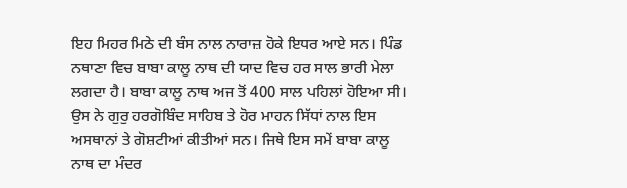ਇਹ ਮਿਹਰ ਮਿਠੇ ਦੀ ਬੰਸ ਨਾਲ ਨਾਰਾਜ਼ ਹੋਕੇ ਇਧਰ ਆਏ ਸਨ। ਪਿੰਡ ਨਥਾਣਾ ਵਿਚ ਬਾਬਾ ਕਾਲੂ ਨਾਥ ਦੀ ਯਾਦ ਵਿਚ ਹਰ ਸਾਲ ਭਾਰੀ ਮੇਲਾ ਲਗਦਾ ਹੈ। ਬਾਬਾ ਕਾਲੂ ਨਾਥ ਅਜ ਤੋਂ 400 ਸਾਲ ਪਹਿਲਾਂ ਹੋਇਆ ਸੀ। ਉਸ ਨੇ ਗੁਰੁ ਹਰਗੋਬਿੰਦ ਸਾਹਿਬ ਤੇ ਹੋਰ ਮਾਹਨ ਸਿੱਧਾਂ ਨਾਲ ਇਸ ਅਸਥਾਨਾਂ ਤੇ ਗੋਸ਼ਟੀਆਂ ਕੀਤੀਆਂ ਸਨ। ਜਿਥੇ ਇਸ ਸਮੇਂ ਬਾਬਾ ਕਾਲੂ ਨਾਥ ਦਾ ਮੰਦਰ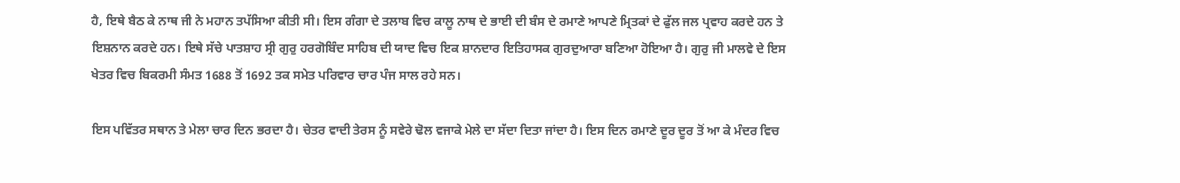ਹੈ, ਇਥੇ ਬੈਠ ਕੇ ਨਾਥ ਜੀ ਨੇ ਮਹਾਨ ਤਪੱਸਿਆ ਕੀਤੀ ਸੀ। ਇਸ ਗੰਗਾ ਦੇ ਤਲਾਬ ਵਿਚ ਕਾਲੂ ਨਾਥ ਦੇ ਭਾਈ ਦੀ ਬੰਸ ਦੇ ਰਮਾਣੇ ਆਪਣੇ ਮ੍ਰਿਤਕਾਂ ਦੇ ਫੁੱਲ ਜਲ ਪ੍ਰਵਾਹ ਕਰਦੇ ਹਨ ਤੇ ਇਸ਼ਨਾਨ ਕਰਦੇ ਹਨ। ਇਥੇ ਸੱਚੇ ਪਾਤਸ਼ਾਹ ਸ੍ਰੀ ਗੁਰੁ ਹਰਗੋਬਿੰਦ ਸਾਹਿਬ ਦੀ ਯਾਦ ਵਿਚ ਇਕ ਸ਼ਾਨਦਾਰ ਇਤਿਹਾਸਕ ਗੁਰਦੁਆਰਾ ਬਣਿਆ ਹੋਇਆ ਹੈ। ਗੁਰੁ ਜੀ ਮਾਲਵੇ ਦੇ ਇਸ ਖੇਤਰ ਵਿਚ ਬਿਕਰਮੀ ਸੰਮਤ 1688 ਤੋਂ 1692 ਤਕ ਸਮੇਤ ਪਰਿਵਾਰ ਚਾਰ ਪੰਜ ਸਾਲ ਰਹੇ ਸਨ।

ਇਸ ਪਵਿੱਤਰ ਸਥਾਨ ਤੇ ਮੇਲਾ ਚਾਰ ਦਿਨ ਭਰਦਾ ਹੈ। ਚੇਤਰ ਵਾਦੀ ਤੇਰਸ ਨੂੰ ਸਵੇਰੇ ਢੋਲ ਵਜਾਕੇ ਮੇਲੇ ਦਾ ਸੱਦਾ ਦਿਤਾ ਜਾਂਦਾ ਹੈ। ਇਸ ਦਿਨ ਰਮਾਣੇ ਦੂਰ ਦੂਰ ਤੋਂ ਆ ਕੇ ਮੰਦਰ ਵਿਚ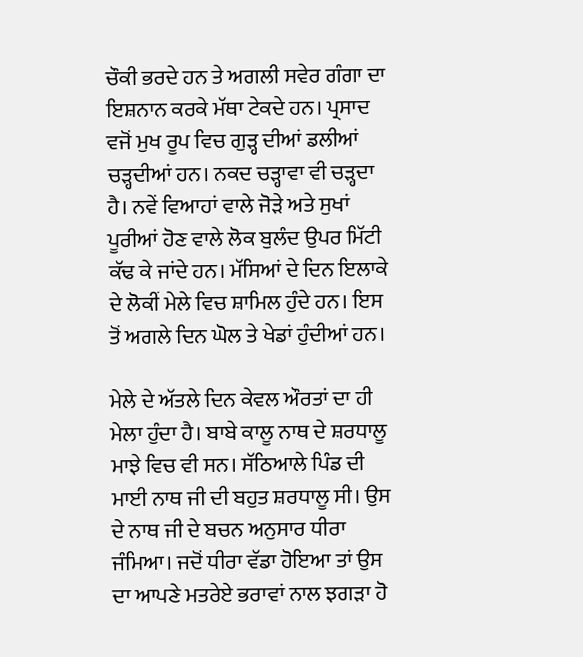ਚੌਕੀ ਭਰਦੇ ਹਨ ਤੇ ਅਗਲੀ ਸਵੇਰ ਗੰਗਾ ਦਾ ਇਸ਼ਨਾਨ ਕਰਕੇ ਮੱਥਾ ਟੇਕਦੇ ਹਨ। ਪ੍ਰਸਾਦ ਵਜੋਂ ਮੁਖ ਰੂਪ ਵਿਚ ਗੁੜ੍ਹ ਦੀਆਂ ਡਲੀਆਂ ਚੜ੍ਹਦੀਆਂ ਹਨ। ਨਕਦ ਚੜ੍ਹਾਵਾ ਵੀ ਚੜ੍ਹਦਾ ਹੈ। ਨਵੇਂ ਵਿਆਹਾਂ ਵਾਲੇ ਜੋੜੇ ਅਤੇ ਸੁਖਾਂ ਪੂਰੀਆਂ ਹੋਣ ਵਾਲੇ ਲੋਕ ਬੁਲੰਦ ਉਪਰ ਮਿੱਟੀ ਕੱਢ ਕੇ ਜਾਂਦੇ ਹਨ। ਮੱਸਿਆਂ ਦੇ ਦਿਨ ਇਲਾਕੇ ਦੇ ਲੋਕੀਂ ਮੇਲੇ ਵਿਚ ਸ਼ਾਮਿਲ ਹੁੰਦੇ ਹਨ। ਇਸ ਤੋਂ ਅਗਲੇ ਦਿਨ ਘੋਲ ਤੇ ਖੇਡਾਂ ਹੁੰਦੀਆਂ ਹਨ।

ਮੇਲੇ ਦੇ ਅੱਤਲੇ ਦਿਨ ਕੇਵਲ ਔਰਤਾਂ ਦਾ ਹੀ ਮੇਲਾ ਹੁੰਦਾ ਹੈ। ਬਾਬੇ ਕਾਲੂ ਨਾਥ ਦੇ ਸ਼ਰਧਾਲੂ ਮਾਝੇ ਵਿਚ ਵੀ ਸਨ। ਸੱਠਿਆਲੇ ਪਿੰਡ ਦੀ ਮਾਈ ਨਾਥ ਜੀ ਦੀ ਬਹੁਤ ਸ਼ਰਧਾਲੂ ਸੀ। ਉਸ ਦੇ ਨਾਥ ਜੀ ਦੇ ਬਚਨ ਅਨੁਸਾਰ ਧੀਰਾ ਜੰਮਿਆ। ਜਦੋਂ ਧੀਰਾ ਵੱਡਾ ਹੋਇਆ ਤਾਂ ਉਸ ਦਾ ਆਪਣੇ ਮਤਰੇਏ ਭਰਾਵਾਂ ਨਾਲ ਝਗੜਾ ਹੋ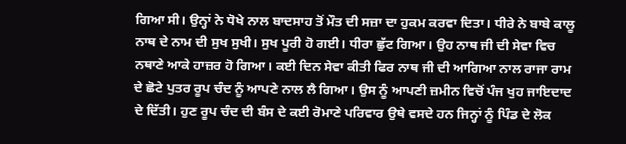ਗਿਆ ਸੀ। ਉਨ੍ਹਾਂ ਨੇ ਧੋਖੇ ਨਾਲ ਬਾਦਸਾਹ ਤੋਂ ਮੌਤ ਦੀ ਸਜ਼ਾ ਦਾ ਹੁਕਮ ਕਰਵਾ ਦਿਤਾ। ਧੀਰੇ ਨੇ ਬਾਬੇ ਕਾਲੂ ਨਾਥ ਦੇ ਨਾਮ ਦੀ ਸੁਖ ਸੁਖੀ। ਸੁਖ ਪੂਰੀ ਹੋ ਗਈ। ਧੀਰਾ ਛੁੱਟ ਗਿਆ। ਉਹ ਨਾਥ ਜੀ ਦੀ ਸੇਵਾ ਵਿਚ ਨਥਾਣੇ ਆਕੇ ਹਾਜ਼ਰ ਹੋ ਗਿਆ। ਕਈ ਦਿਨ ਸੇਵਾ ਕੀਤੀ ਫਿਰ ਨਾਥ ਜੀ ਦੀ ਆਗਿਆ ਨਾਲ ਰਾਜਾ ਰਾਮ ਦੇ ਛੋਟੇ ਪੁਤਰ ਰੂਪ ਚੰਦ ਨੂੰ ਆਪਣੇ ਨਾਲ ਲੈ ਗਿਆ। ਉਸ ਨੂੰ ਆਪਣੀ ਜ਼ਮੀਨ ਵਿਚੋਂ ਪੰਜ ਖੁਹ ਜਾਇਦਾਦ ਦੇ ਦਿੱਤੀ। ਹੁਣ ਰੂਪ ਚੰਦ ਦੀ ਬੰਸ ਦੇ ਕਈ ਰੋਮਾਣੇ ਪਰਿਵਾਰ ਉਥੇ ਵਸਦੇ ਹਨ ਜਿਨ੍ਹਾਂ ਨੂੰ ਪਿੰਡ ਦੇ ਲੋਕ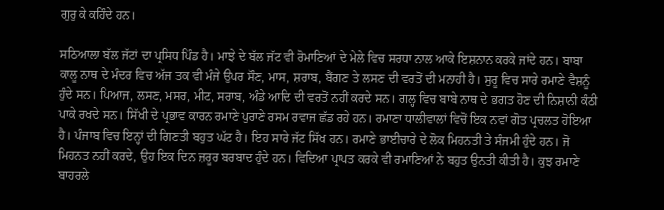ਗੁਰੁ ਕੇ ਕਹਿੰਦੇ ਹਨ।

ਸਠਿਆਲਾ ਬੱਲ ਜੱਟਾਂ ਦਾ ਪ੍ਰਸਿਧ ਪਿੰਡ ਹੈ। ਮਾਝੇ ਦੇ ਬੱਲ ਜੱਟ ਵੀ ਰੋਮਾਣਿਆਂ ਦੇ ਮੇਲੇ ਵਿਚ ਸਰਧਾ ਨਾਲ ਆਕੇ ਇਸ਼ਨਾਨ ਕਰਕੇ ਜਾਂਦੇ ਹਨ। ਬਾਬਾ ਕਾਲੂ ਨਾਥ ਦੇ ਮੰਦਰ ਵਿਚ ਅੱਜ ਤਕ ਵੀ ਮੰਜੇ ਉਪਰ ਸੌਣ, ਮਾਸ, ਸ਼ਰਾਬ, ਬੈਂਗਣ ਤੇ ਲਸਣ ਦੀ ਵਰਤੋਂ ਦੀ ਮਨਾਹੀ ਹੈ। ਸੁਰੂ ਵਿਚ ਸਾਰੇ ਰਮਾਣੇ ਵੈਸ਼ਨੂੰ ਹੁੰਦੇ ਸਨ। ਪਿਆਜ, ਲਸਣ, ਮਸਰ, ਮੀਟ, ਸਰਾਬ, ਅੰਡੇ ਆਦਿ ਦੀ ਵਰਤੋਂ ਨਹੀਂ ਕਰਦੇ ਸਨ। ਗਲ੍ਹ ਵਿਚ ਬਾਬੇ ਨਾਥ ਦੇ ਭਗਤ ਹੋਣ ਦੀ ਨਿਸ਼ਾਨੀ ਕੰਠੀ ਪਾਕੇ ਰਖਦੇ ਸਨ। ਸਿੱਖੀ ਦੇ ਪ੍ਰਭਾਵ ਕਾਰਨ ਰਮਾਣੇ ਪੁਰਾਣੇ ਰਸਮ ਰਵਾਜ ਛੱਡ ਰਹੇ ਹਨ। ਰਮਾਣਾ ਧਾਲੀਵਾਲਾਂ ਵਿਚੋਂ ਇਕ ਨਵਾਂ ਗੋਤ ਪ੍ਰਚਲਤ ਹੋਇਆ ਹੈ। ਪੰਜਾਬ ਵਿਚ ਇਨ੍ਹਾਂ ਦੀ ਗਿਣਤੀ ਬਹੁਤ ਘੱਟ ਹੈ। ਇਹ ਸਾਰੇ ਜੱਟ ਸਿੱਖ ਹਨ। ਰਮਾਣੇ ਭਾਈਚਾਰੇ ਦੇ ਲੋਕ ਮਿਹਨਤੀ ਤੇ ਸੰਜਮੀ ਹੁੰਦੇ ਹਨ। ਜੋ ਮਿਹਨਤ ਨਹੀਂ ਕਰਦੇ, ਉਹ ਇਕ ਦਿਨ ਜ਼ਰੂਰ ਬਰਬਾਦ ਹੁੰਦੇ ਹਨ। ਵਿਦਿਆ ਪ੍ਰਾਪਤ ਕਰਕੇ ਵੀ ਰਮਾਣਿਆਂ ਨੇ ਬਹੁਤ ਉਨਤੀ ਕੀਤੀ ਹੈ। ਕੁਝ ਰਮਾਣੇ ਬਾਹਰਲੇ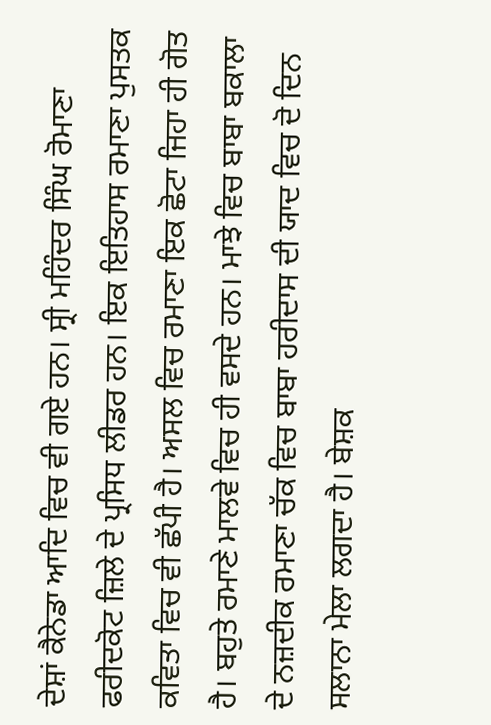ਦੇਸ਼ਾਂ ਕੈਨੇਡਾ ਆਦਿ ਵਿਚ ਵੀ ਗਏ ਹਨ। ਸ੍ਰੀ ਮਹਿੰਦਰ ਸਿੰਘ ਰੋਮਾਣਾ ਫਰੀਦਕੋਟ ਜ਼ਿਲੇ ਦੇ ਪ੍ਰਸਿਧ ਲੀਡਰ ਹਨ। ਇਕ ਇਤਿਹਾਸ ਰਮਾਣਾ ਪੁਸਤਕ ਕਵਿਤਾ ਵਿਚ ਵੀ ਛੱਪੀ ਹੈ। ਅਸਲ ਵਿਚ ਰਮਾਣਾ ਇਕ ਛੋਟਾ ਜਿਹਾ ਹੀ ਗੋਤ ਹੈ। ਬਹੁਤੇ ਰਮਾਣੇ ਮਾਲਵੇ ਵਿਚ ਹੀ ਵਸਦੇ ਹਨ। ਮਾਝੇ ਵਿਚ ਬਾਬਾ ਬਕਾਲਾ ਦੇ ਨਜ਼ਦੀਕ ਰਮਾਣਾ ਚੱਕ ਵਿਚ ਬਾਬਾ ਹਰੀਦਾਸ ਦੀ ਯਾਦ ਵਿਚ ਦੋ ਦਿਨ ਸਲਾਨਾ ਮੇਲਾ ਲਗਦਾ ਹੈ। ਬੇਸ਼ਕ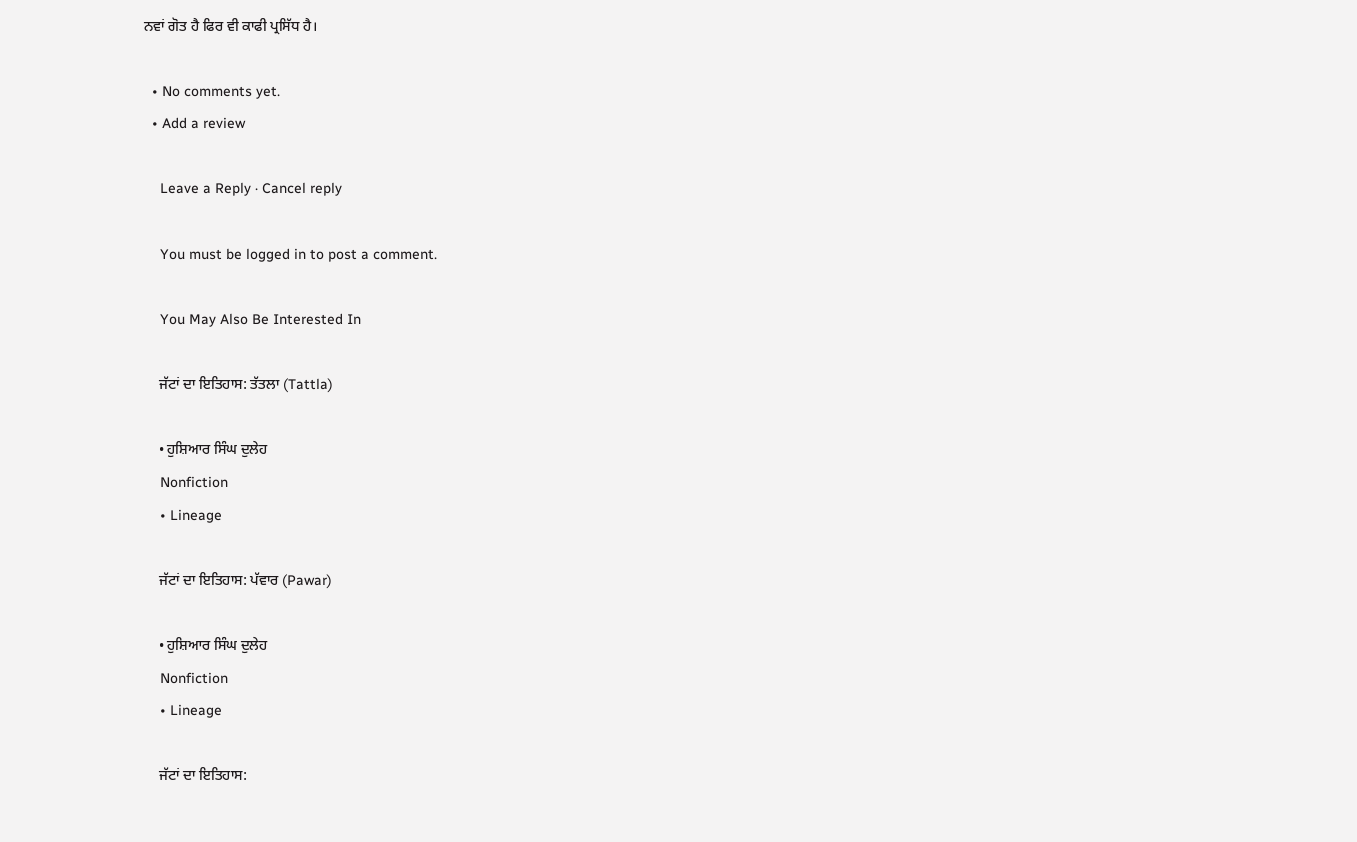ਨਵਾਂ ਗੋਤ ਹੈ ਫਿਰ ਵੀ ਕਾਫੀ ਪ੍ਰਸਿੱਧ ਹੈ।

  • No comments yet.
  • Add a review

    Leave a Reply · Cancel reply

    You must be logged in to post a comment.

    You May Also Be Interested In

    ਜੱਟਾਂ ਦਾ ਇਤਿਹਾਸ: ਤੱਤਲਾ (Tattla)

    • ਹੁਸ਼ਿਆਰ ਸਿੰਘ ਦੁਲੇਹ
    Nonfiction
    • Lineage

    ਜੱਟਾਂ ਦਾ ਇਤਿਹਾਸ: ਪੱਵਾਰ (Pawar)

    • ਹੁਸ਼ਿਆਰ ਸਿੰਘ ਦੁਲੇਹ
    Nonfiction
    • Lineage

    ਜੱਟਾਂ ਦਾ ਇਤਿਹਾਸ: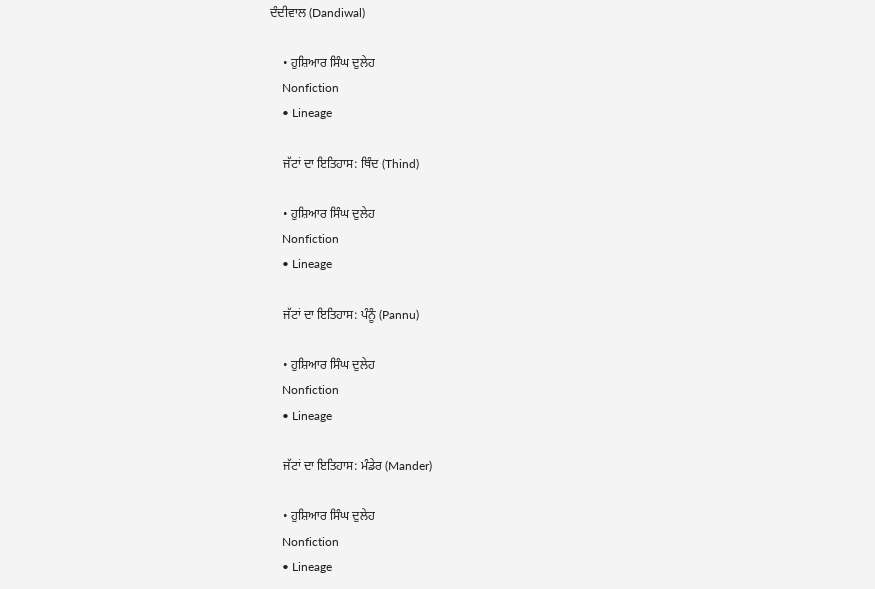ਦੰਦੀਵਾਲ (Dandiwal)

    • ਹੁਸ਼ਿਆਰ ਸਿੰਘ ਦੁਲੇਹ
    Nonfiction
    • Lineage

    ਜੱਟਾਂ ਦਾ ਇਤਿਹਾਸ: ਥਿੰਦ (Thind)

    • ਹੁਸ਼ਿਆਰ ਸਿੰਘ ਦੁਲੇਹ
    Nonfiction
    • Lineage

    ਜੱਟਾਂ ਦਾ ਇਤਿਹਾਸ: ਪੰਨੂੰ (Pannu)

    • ਹੁਸ਼ਿਆਰ ਸਿੰਘ ਦੁਲੇਹ
    Nonfiction
    • Lineage

    ਜੱਟਾਂ ਦਾ ਇਤਿਹਾਸ: ਮੰਡੇਰ (Mander)

    • ਹੁਸ਼ਿਆਰ ਸਿੰਘ ਦੁਲੇਹ
    Nonfiction
    • Lineage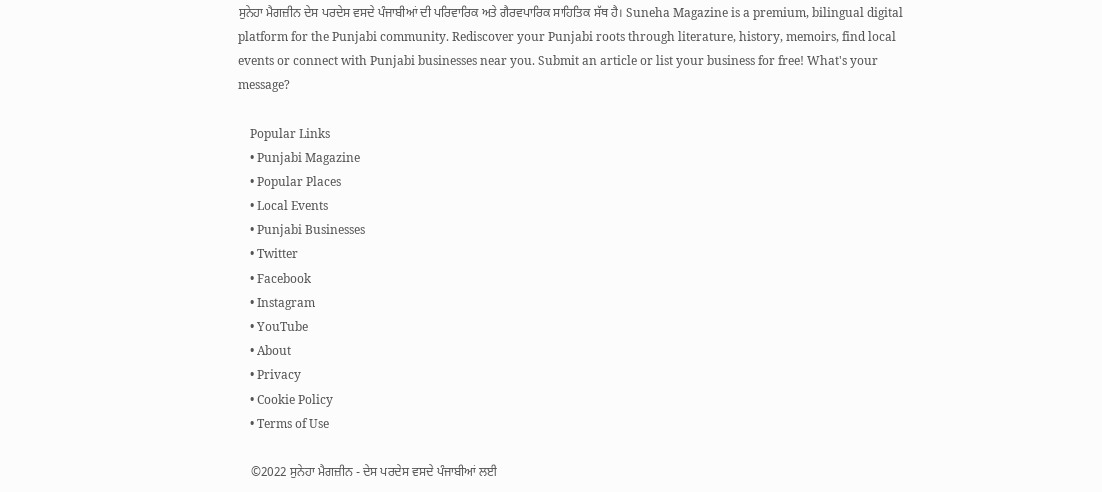ਸੁਨੇਹਾ ਮੈਗਜ਼ੀਨ ਦੇਸ ਪਰਦੇਸ ਵਸਦੇ ਪੰਜਾਬੀਆਂ ਦੀ ਪਰਿਵਾਰਿਕ ਅਤੇ ਗੈਰਵਪਾਰਿਕ ਸਾਹਿਤਿਕ ਸੱਥ ਹੈ। Suneha Magazine is a premium, bilingual digital platform for the Punjabi community. Rediscover your Punjabi roots through literature, history, memoirs, find local events or connect with Punjabi businesses near you. Submit an article or list your business for free! What's your message?

    Popular Links
    • Punjabi Magazine
    • Popular Places
    • Local Events
    • Punjabi Businesses
    • Twitter
    • Facebook
    • Instagram
    • YouTube
    • About
    • Privacy
    • Cookie Policy
    • Terms of Use

    ©2022 ਸੁਨੇਹਾ ਮੈਗਜ਼ੀਨ - ਦੇਸ ਪਰਦੇਸ ਵਸਦੇ ਪੰਜਾਬੀਆਂ ਲਈ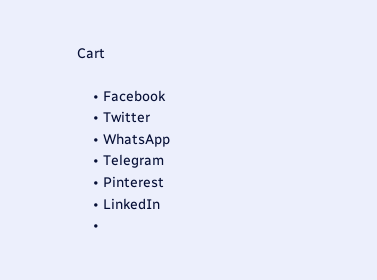Cart

    • Facebook
    • Twitter
    • WhatsApp
    • Telegram
    • Pinterest
    • LinkedIn
    •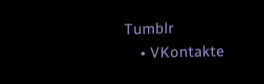Tumblr
    • VKontakte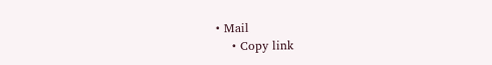• Mail
    • Copy link